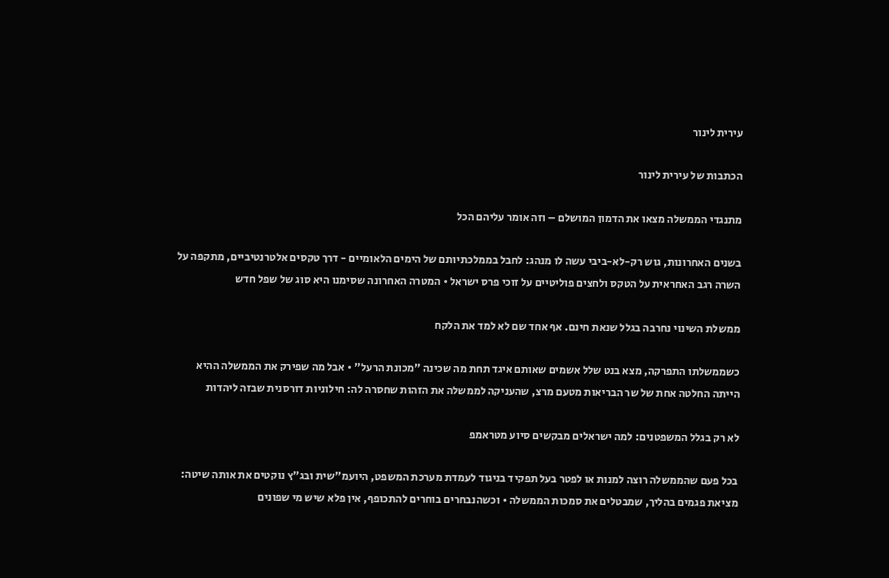עירית לינור

הכתבות של עירית לינור

מתנגדי הממשלה מצאו את הדמון המושלם – וזה אומר עליהם הכל

בשנים האחרונות, גוש רק-לא-ביבי עשה לו מנהג: לחבל בממלכתיותם של הימים הלאומיים - דרך טקסים אלטרנטיביים, מתקפה על השרה רגב האחראית על הטקס ולחצים פוליטיים על זוכי פרס ישראל • המטרה האחרונה שסימנו היא סוג של שפל חדש

ממשלת השינוי נחרבה בגלל שנאת חינם. אף אחד שם לא למד את הלקח

כשממשלתו התפרקה, מצא בנט שלל אשמים שאותם איגד תחת מה שכינה "מכונת הרעל" • אבל מה שפירק את הממשלה ההיא הייתה החלטה אחת של שר הבריאות מטעם מרצ, שהעניקה לממשלה את הזהות שחסרה לה: חילוניות דורסנית שבזה ליהדות

לא רק בגלל המשפטנים: למה ישראלים מבקשים סיוע מטראמפ

בכל פעם שהממשלה רוצה למנות או לפטר בעל תפקיד בניגוד לעמדת מערכת המשפט, היועמ"שית ובג"ץ נוקטים את אותה שיטה: מציאת פגמים בהליך, שמבטלים את סמכות הממשלה • וכשהנבחרים בוחרים להתכופף, אין פלא שיש מי שפונים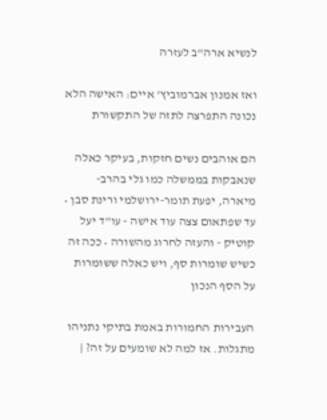לנשיא ארה"ב לעזרה

ואז אמנון אברמוביץ' איים: האישה הלא נכונה התפרצה לתזה של התקשורת

הם אוהבים נשים חזקות, בעיקר כאלה שנאבקות בממשלה כמו גלי בהרב-מיארה, יפעת תומר-ירושלמי ורינת סבן • עד שפתאום צצה עוד אישה - עו"ד יעל קוטיק - והעזה לחרוג מהשורה • ככה זה כשיש שומרות סף, ויש כאלה ששומרות על הסף הנכון

העבירות החמורות באמת בתיקי נתניהו מתגלות. אז למה לא שומעים על זה? |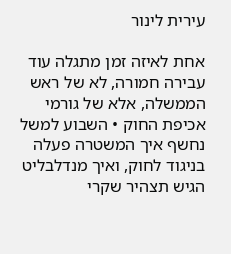עירית לינור

אחת לאיזה זמן מתגלה עוד עבירה חמורה, לא של ראש הממשלה, אלא של גורמי אכיפת החוק • השבוע למשל נחשף איך המשטרה פעלה בניגוד לחוק, ואיך מנדלבליט הגיש תצהיר שקרי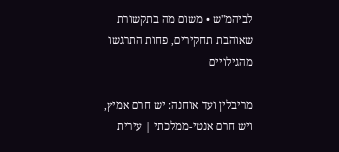לביהמ"ש • משום מה בתקשורת שאוהבת תחקירים, פחות התרגשו מהגילויים

מריבלין ועד אוחנה: יש חרם אמיץ, ויש חרם אנטי-ממלכתי | עירית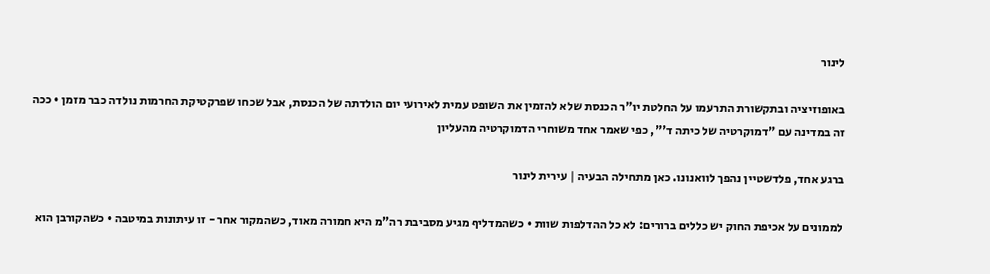לינור

באופוזיציה ובתקשורת התרעמו על החלטת יו"ר הכנסת שלא להזמין את השופט עמית לאירועי יום הולדתה של הכנסת, אבל שכחו שפרקטיקת החרמות נולדה כבר מזמן • ככה זה במדינה עם "דמוקרטיה של כיתה ד'", כפי שאמר אחד משוחרי הדמוקרטיה מהעליון

ברגע אחד, פלדשטיין נהפך לוואנונו. כאן מתחילה הבעיה | עירית לינור

לממונים על אכיפת החוק יש כללים ברורים: לא כל ההדלפות שוות • כשהמדליף מגיע מסביבת רה"מ היא חמורה מאוד, כשהמקור אחר - זו עיתונות במיטבה • כשהקורבן הוא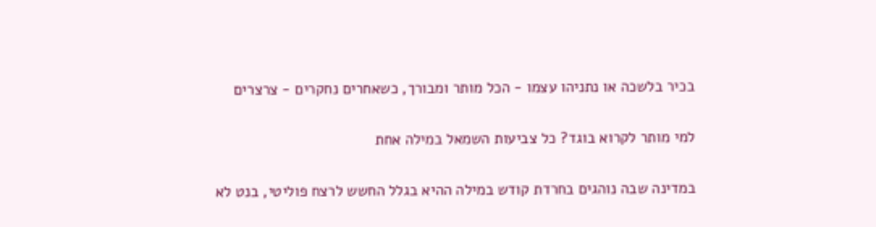בכיר בלשכה או נתניהו עצמו - הכל מותר ומבורך, כשאחרים נחקרים - צרצרים

למי מותר לקרוא בוגד? כל צביעות השמאל במילה אחת

במדינה שבה נוהגים בחרדת קודש במילה ההיא בגלל החשש לרצח פוליטי, בנט לא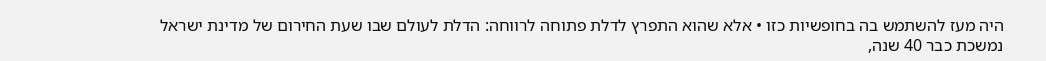היה מעז להשתמש בה בחופשיות כזו • אלא שהוא התפרץ לדלת פתוחה לרווחה: הדלת לעולם שבו שעת החירום של מדינת ישראל נמשכת כבר 40 שנה,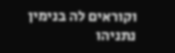וקוראים לה בנימין נתניהו